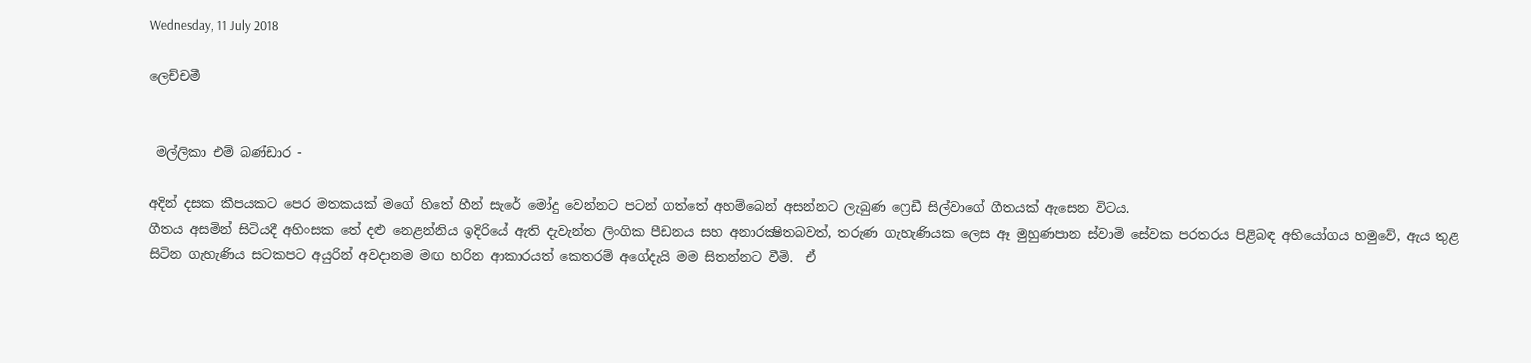Wednesday, 11 July 2018

ලෙච්චමී


 මල්ලිකා එම් බණ්ඩාර -

අදින් දසක කීපයකට පෙර මතකයක් මගේ හිතේ හීන් සැරේ මෝදු වෙන්නට පටන් ගත්තේ අහම්බෙන් අසන්නට ලැබුණ ෆ්‍රෙඩී සිල්වාගේ ගීතයක් ඇසෙන විටය.
ගීතය අසමින් සිටියදී අහිංසක තේ දළු නෙළන්නිය ඉදිරියේ ඇති දැවැන්ත ලිංගික පීඩනය සහ අනාරක්‍ෂිතබවත්, තරුණ ගැහැණියක ලෙස ඈ මුහුණපාන ස්වාමි සේවක පරතරය පිළිබඳ අභියෝගය හමුවේ, ඇය තුළ සිටින ගැහැණිය සටකපට අයුරින් අවදානම මඟ හරින ආකාරයත් කෙතරම් අගේදැයි මම සිතන්නට වීමි.  ඒ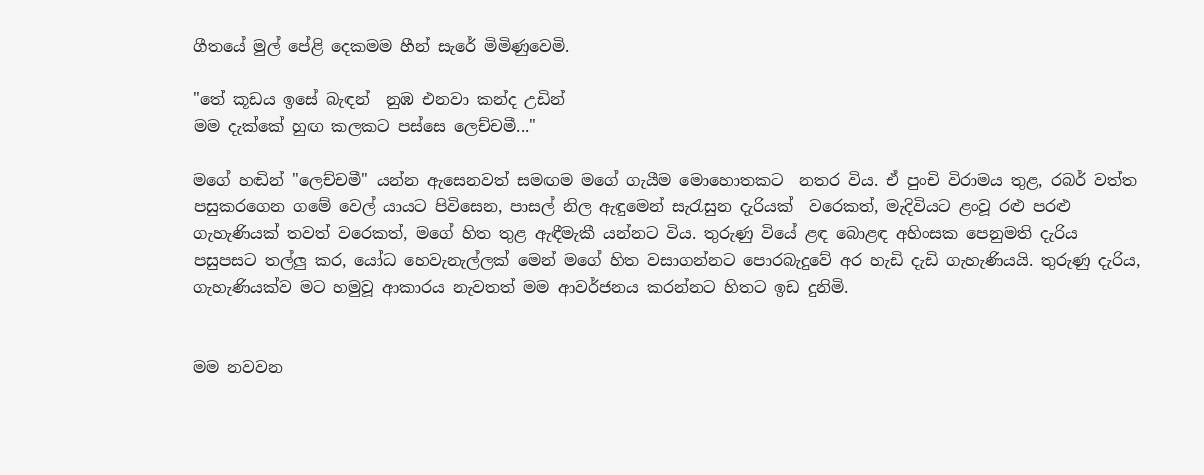ගීතයේ මුල් පේළි දෙකමම හීන් සැරේ මිමිණුවෙමි.

"තේ කූඩය ඉසේ බැඳන්  නුඹ එනවා කන්ද උඩින්
මම දැක්කේ හුඟ කලකට පස්සෙ ලෙච්චමී..."

මගේ හඬින් "ලෙච්චමී" යන්න ඇසෙනවත් සමඟම මගේ ගැයීම මොහොතකට  නතර විය. ඒ පුංචි විරාමය තුළ, රබර් වත්ත පසුකරගෙන ගමේ වෙල් යායට පිවිසෙන, පාසල් නිල ඇඳුමෙන් සැරැසුන දැරියක්  වරෙකත්, මැදිවියට ළංවූ රළු පරළු ගැහැණියක් තවත් වරෙකත්, මගේ හිත තුළ ඇඳීමැකී යන්නට විය. තුරුණු වියේ ළඳ බොළඳ අහිංසක පෙනුමති දැරිය පසුපසට තල්ලු කර, යෝධ හෙවැනැල්ලක් මෙන් මගේ හිත වසාගන්නට පොරබැදුවේ අර හැඩි දැඩි ගැහැණියයි. තුරුණු දැරිය, ගැහැණියක්ව මට හමුවූ ආකාරය නැවතත් මම ආවර්ජනය කරන්නට හිතට ඉඩ දුනිමි.


මම නවවන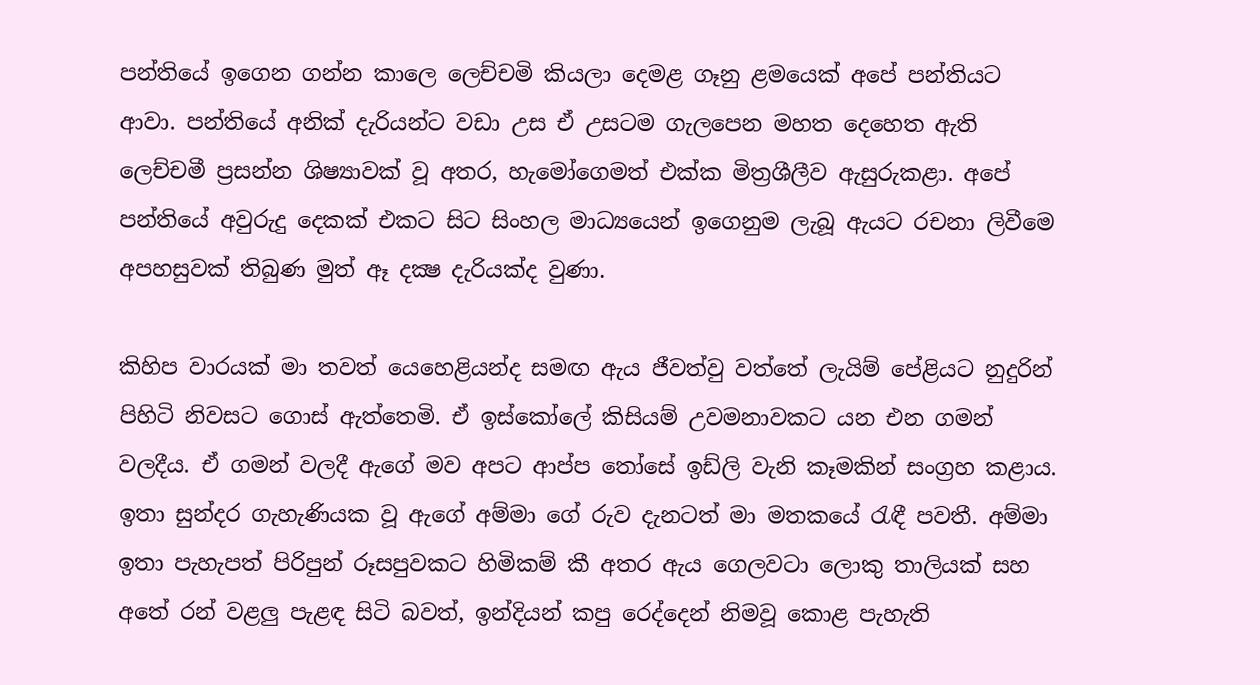පන්තියේ ඉගෙන ගන්න කාලෙ ලෙච්චමි කියලා දෙමළ ගෑනු ළමයෙක් අපේ පන්තියට ආවා. පන්තියේ අනික් දැරියන්ට වඩා උස ඒ උසටම ගැලපෙන මහත දෙහෙත ඇති ලෙච්චමී ප්‍රසන්න ශිෂ්‍යාවක් වූ අතර, හැමෝගෙමත් එක්ක මිත්‍රශීලීව ඇසුරුකළා. අපේ පන්තියේ අවුරුදු දෙකක් එකට සිට සිංහල මාධ්‍යයෙන් ඉගෙනුම ලැබූ ඇයට රචනා ලිවීමෙ අපහසුවක් තිබුණ මුත් ඈ දක්‍ෂ දැරියක්ද වුණා.

කිහිප වාරයක් මා තවත් යෙහෙළියන්ද සමඟ ඇය ජීවත්වු වත්තේ ලැයිම් පේළියට නුදුරින් පිහිටි නිවසට ගොස් ඇත්තෙමි. ඒ ඉස්කෝලේ කිසියම් උවමනාවකට යන එන ගමන් වලදීය. ඒ ගමන් වලදී ඇගේ මව අපට ආප්ප තෝසේ ඉඩ්ලි වැනි කෑමකින් සංග්‍රහ කළාය.  ඉතා සුන්දර ගැහැණියක වූ ඇගේ අම්මා ගේ රුව දැනටත් මා මතකයේ රැඳී පවතී. අම්මා ඉතා පැහැපත් පිරිපුන් රූසපුවකට හිමිකම් කී අතර ඇය ගෙලවටා ලොකු තාලියක් සහ අතේ රන් වළලු පැළඳ සිටි බවත්, ඉන්දියන් කපු රෙද්දෙන් නිමවූ කොළ පැහැති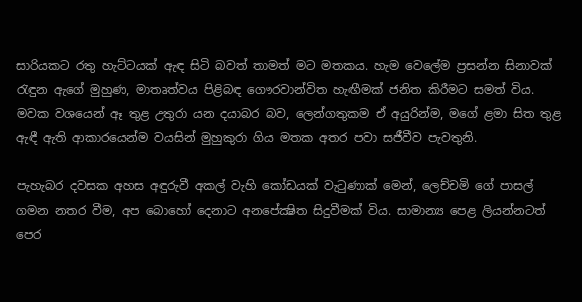සාරියකට රතු හැට්ටයක් ඇඳ සිටි බවත් තාමත් මට මතකය. හැම වෙලේම ප්‍රසන්න සිනාවක් රැඳුන ඇගේ මුහුණ, මාතෘත්වය පිළිබඳ ගෞරවාන්විත හැඟීමක් ජනිත කිරීමට සමත් විය. මවක වශයෙන් ඈ තුළ උතුරා යන දයාබර බව, ලෙන්ගතුකම ඒ අයුරින්ම, මගේ ළමා සිත තුළ ඇඳී ඇති ආකාරයෙන්ම වයසින් මුහුකුරා ගිය මතක අතර පවා සජීවීව පැවතුනි.

පැහැබර දවසක අහස අඳුරුවී අකල් වැහි කෝඩයක් වැටුණාක් මෙන්, ලෙච්චමි ගේ පාසල් ගමන නතර වීම, අප බොහෝ දෙනාට අනපේක්‍ෂිත සිදුවීමක් විය. සාමාන්‍ය පෙළ ලියන්නටත් පෙර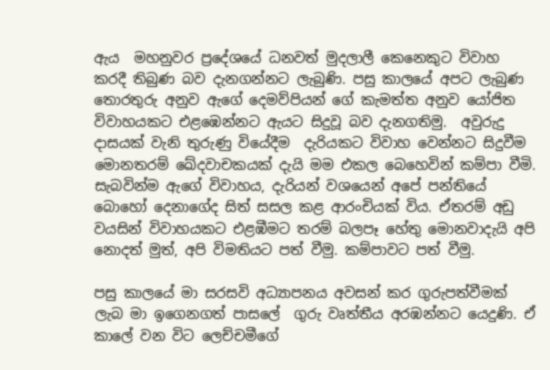ඇය  මහනුවර ප්‍රදේශයේ ධනවත් මුදලාලී කෙනෙකුට විවාහ කරදී තිබුණ බව දැනගන්නට ලැබුණි. පසු කාලයේ අපට ලැබුණ තොරතුරු අනුව ඇගේ දෙමව්පියන් ගේ කැමත්ත අනුව යෝජිත විවාහයකට එළඹෙන්නට ඇයට සිදුවූ බව දැනගතිමු.  අවුරුදු දාසයක් වැනි තුරුණු වියේදීම  දැරියකට විවාහ වෙන්නට සිදුවීම මොනතරම් ඛේදවාචකයක් දැයි මම එකල බෙහෙවින් කම්පා වීමි.  සැබවින්ම ඇගේ විවාහය, දැරියන් වශයෙන් අපේ පන්තියේ බොහෝ දෙනාගේද සිත් සසල කළ ආරංචියක් විය. ඒතරම් අඩු වයසින් විවාහයකට එළඹීමට තරම් බලපෑ හේතු මොනවාදැයි අපි නොදත් මුත්, අපි විමතියට පත් වීමු. කම්පාවට පත් වීමු.

පසු කාලයේ මා සරසවි අධ්‍යාපනය අවසන් කර ගුරුපත්වීමක් ලැබ මා ඉගෙනගත් පාසලේ  ගුරු වෘත්තීය අරඹන්නට යෙදුණි. ඒ කාලේ වන විට ලෙච්චමීගේ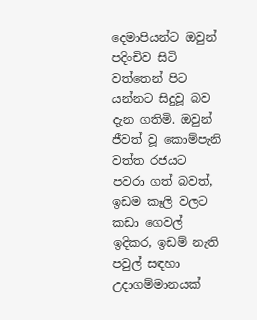දෙමාපියන්ට ඔවුන් පදිංචිව සිටි වත්තෙන් පිට යන්නට සිදුවූ බව දැන ගතිමි. ඔවුන් ජීවත් වූ කොම්පැනි වත්ත රජයට පවරා ගත් බවත්, ඉඩම කෑලි වලට කඩා ගෙවල් ඉදිකර, ඉඩම් නැති පවුල් සඳහා උදාගම්මානයක්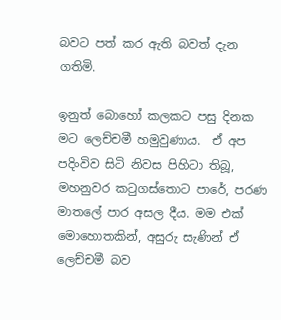බවට පත් කර ඇති බවත් දැන ගතිමි.

ඉනුත් බොහෝ කලකට පසු දිනක මට ලෙච්චමී හමුවුණාය.  ඒ අප පදිංවිව සිටි නිවස පිහිටා තිබූ, මහනුවර කටුගස්තොට පාරේ, පරණ මාතලේ පාර අසල දීය. මම එක් මොහොතකින්, අසුරු සැණින් ඒ ලෙච්චමී බව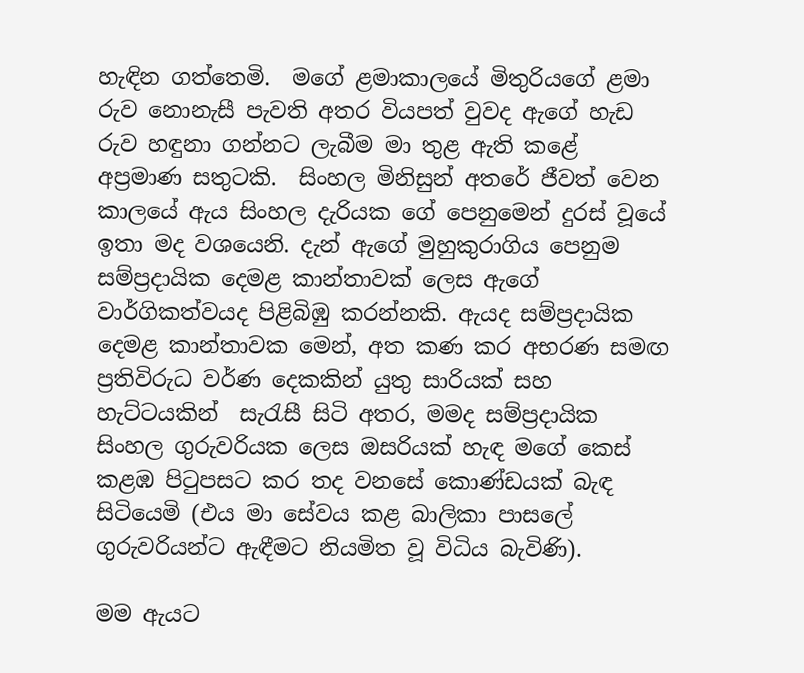හැඳින ගත්තෙමි.  මගේ ළමාකාලයේ මිතුරියගේ ළමා රුව නොනැසී පැවති අතර වියපත් වුවද ඇගේ හැඩ රුව හඳුනා ගන්නට ලැබීම මා තුළ ඇති කළේ අප්‍රමාණ සතුටකි.  සිංහල මිනිසුන් අතරේ ජීවත් වෙන කාලයේ ඇය සිංහල දැරියක ගේ පෙනුමෙන් දුරස් වූයේ ඉතා මද වශයෙනි. දැන් ඇගේ මුහුකුරාගිය පෙනුම සම්ප්‍රදායික දෙමළ කාන්තාවක් ලෙස ඇගේ වාර්ගිකත්වයද පිළිබිඹු කරන්නකි. ඇයද සම්ප්‍රදායික දෙමළ කාන්තාවක මෙන්, අත කණ කර අභරණ සමඟ ප්‍රතිවිරුධ වර්ණ දෙකකින් යුතු සාරියක් සහ හැට්ටයකින්  සැරැසී සිටි අතර, මමද සම්ප්‍රදායික සිංහල ගුරුවරියක ලෙස ඔසරියක් හැඳ මගේ කෙස් කළඹ පිටුපසට කර තද වනසේ කොණ්ඩයක් බැඳ සිටියෙමි (එය මා සේවය කළ බාලිකා පාසලේ ගුරුවරියන්ට ඇඳීමට නියමිත වූ විධිය බැවිණි).

මම ඇයට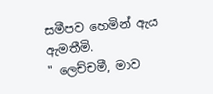සමීපව හෙමින් ඇය ඇමතීමි.
" ලෙච්චමී, මාව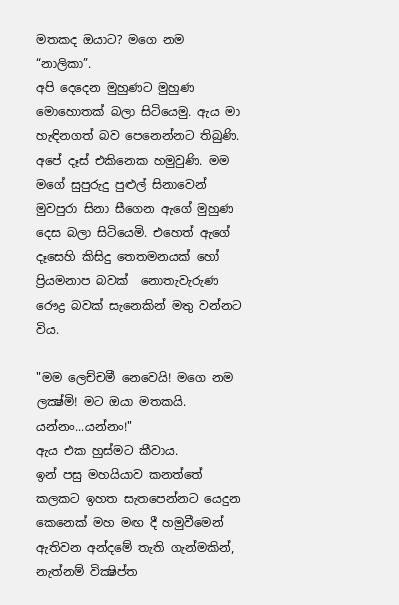මතකද ඔයාට? මගෙ නම  “නාලිකා”.
අපි දෙදෙන මුහුණට මුහුණ මොහොතක් බලා සිටියෙමු. ඇය මා හැඳිනගත් බව පෙනෙන්නට තිබුණි. අපේ දෑස් එකිනෙක හමුවුණි. මම මගේ සුපුරුදු පුළුල් සිනාවෙන් මුවපුරා සිනා සීගෙන ඇගේ මුහුණ දෙස බලා සිටියෙමි. එහෙත් ඇගේ දෑසෙහි කිසිදු තෙතමනයක් හෝ ප්‍රියමනාප බවක්  නොතැවැරුණ රෞද්‍ර බවක් සැනෙකින් මතු වන්නට විය.

"මම ලෙච්චමී නෙවෙයි! මගෙ නම ලක්‍ෂ්මි! මට ඔයා මතකයි. යන්නං...යන්නං!"
ඇය එක හුස්මට කීවාය.
ඉන් පසු මහයියාව කනත්තේ කලකට ඉහත සැතපෙන්නට යෙදුන කෙනෙක් මහ මඟ දී හමුවීමෙන් ඇතිවන අන්දමේ තැති ගැන්මකින්, නැත්නම් වික්‍ෂිප්ත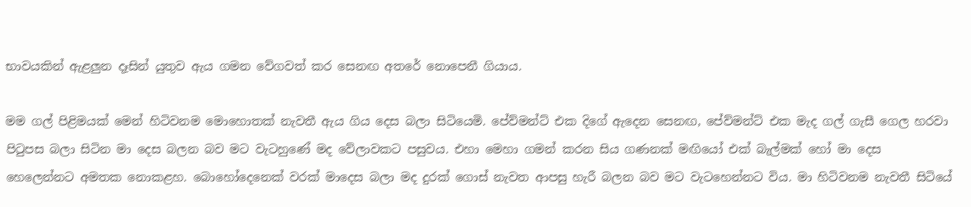භාවයකින් ඇළලුන දෑසින් යුතුව ඇය ගමන වේගවත් කර සෙනඟ අතරේ නොපෙනී ගියාය.

මම ගල් පිළිමයක් මෙන් හිටිවනම මොහොතක් නැවතී ඇය ගිය දෙස බලා සිටියෙමි. පේව්මන්ට් එක දිගේ ඇදෙන සෙනඟ, පේව්මන්ට් එක මැද ගල් ගැසී ගෙල හරවා පිටුපස බලා සිටින මා දෙස බලන බව මට වැටහුණේ මද වේලාවකට පසුවය. එහා මෙහා ගමන් කරන සිය ගණනක් මඟියෝ එක් බැල්මක් හෝ මා දෙස හෙලෙන්නට අමතක නොකළහ. බොහෝදෙනෙක් වරක් මාදෙස බලා මද දුරක් ගොස් නැවත ආපසු හැරී බලන බව මට වැටහෙන්නට විය. මා හිටිවනම නැවතී සිටියේ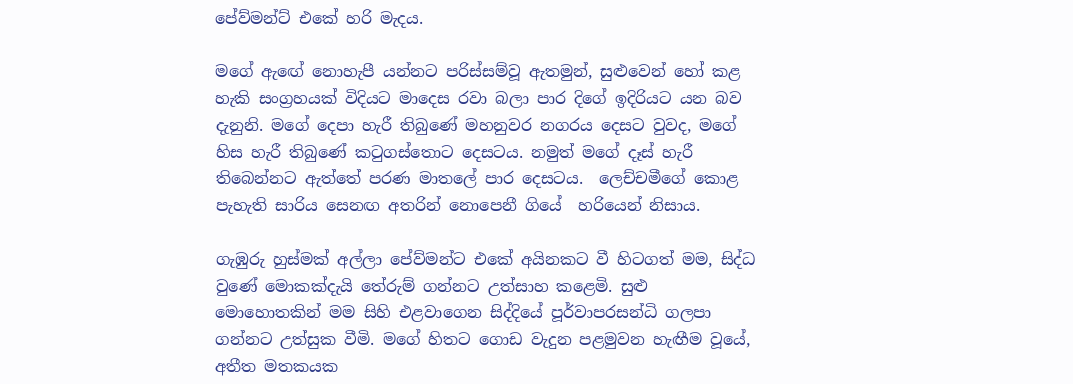පේව්මන්ට් එකේ හරි මැදය.

මගේ ඇඟේ නොහැපී යන්නට පරිස්සම්වූ ඇතමුන්, සුළුවෙන් හෝ කළ හැකි සංග්‍රහයක් විදියට මාදෙස රවා බලා පාර දිගේ ඉදිරියට යන බව දැනුනි. මගේ දෙපා හැරී තිබුණේ මහනුවර නගරය දෙසට වුවද, මගේ හිස හැරී තිබුණේ කටුගස්තොට දෙසටය. නමුත් මගේ දෑස් හැරී තිබෙන්නට ඇත්තේ පරණ මාතලේ පාර දෙසටය.  ලෙච්චමීගේ කොළ පැහැති සාරිය සෙනඟ අතරින් නොපෙනී ගියේ  හරියෙන් නිසාය.

ගැඹුරු හුස්මක් අල්ලා පේව්මන්ට එකේ අයිනකට වී හිටගත් මම, සිද්ධ වුණේ මොකක්දැයි තේරුම් ගන්නට උත්සාහ කළෙමි. සුළු මොහොතකින් මම සිහි එළවාගෙන සිද්දියේ පූර්වාපරසන්ධි ගලපා ගන්නට උත්සුක වීමි. මගේ හිතට ගොඩ වැදුන පළමුවන හැඟීම වූයේ, අතීත මතකයක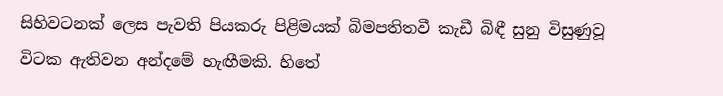සිහිවටනක් ලෙස පැවති පියකරු පිළිමයක් බිමපතිතවී කැඩී බිඳී සුනු විසුණුවූ විටක ඇතිවන අන්දමේ හැඟීමකි. හිතේ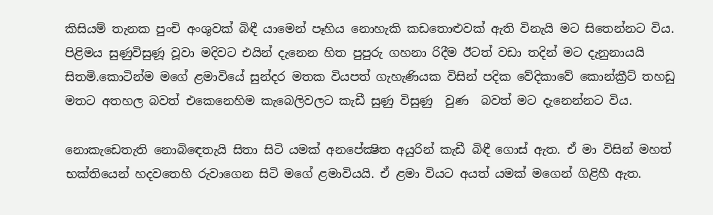කිසියම් තැනක පුංචි අංශුවක් බිඳී යාමෙන් පෑහිය නොහැකි කඩතොළුවක් ඇති විනැයි මට සිතෙන්නට විය. පිළිමය සුණුවිසුණූ වූවා මදිවට එයින් දැනෙන හිත පුපුරු ගහනා රිදීම ඊටත් වඩා තදින් මට දැනුනායයි සිතමි.කොටින්ම මගේ ළමාවියේ සුන්දර මතක වියපත් ගැහැණියක විසින් පදික වේදිකාවේ කොන්ක්‍රීට් තහඩු මතට අතහල බවත් එකෙනෙහිම කැබෙලිවලට කැඩී සුණු විසුණු  වුණ  බවත් මට දැනෙන්නට විය.

නොකැඩෙතැති නොබිඳෙතැයි සිතා සිටි යමක් අනපේක්‍ෂිත අයුරින් කැඩී බිඳී ගොස් ඇත. ඒ මා විසින් මහත් භක්තියෙන් හදවතෙහි රුවාගෙන සිටි මගේ ළමාවියයි. ඒ ළමා වියට අයත් යමක් මගෙන් ගිළිහී ඇත.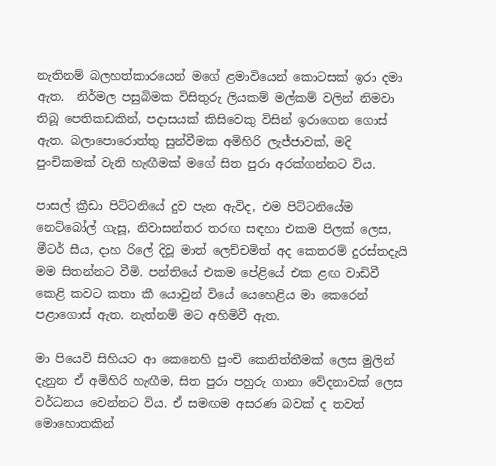නැතිනම් බලහත්කාරයෙන් මගේ ළමාවියෙන් කොටසක් ඉරා දමා ඇත.  නිර්මල පසුබිමක විසිතුරු ලියකම් මල්කම් වලින් නිමවා තිබූ පෙතිකඩකින්, පදාසයක් කිසිවෙකු විසින් ඉරාගෙන ගොස් ඇත. බලාපොරොත්තු සුන්වීමක අමිහිරි ලැජ්ජාවක්, මදි පුංචිකමක් වැනි හැඟීමක් මගේ සිත පුරා අරක්ගන්නට විය.

පාසල් ක්‍රීඩා පිට්ටනියේ දුව පැන ඇවිද, එම පිට්ටනියේම නෙට්බෝල් ගැසූ, නිවාසන්තර තරඟ සඳහා එකම පිලක් ලෙස, මීටර් සීය, දාහ රිලේ දිවූ මාත් ලෙච්චමිත් අද කෙතරම් දුරස්තදැයි මම සිතන්නට වීමි. පන්තියේ එකම පේළියේ එක ළඟ වාඩිවී කෙළි කවට කතා කී යොවුන් වියේ යෙහෙළිය මා කෙරෙන් පළාගොස් ඇත. නැත්නම් මට අහිමිවී ඇත.

මා පියෙවි සිහියට ආ කෙනෙහි පුංචි කෙනිත්තීමක් ලෙස මුලින් දැනුන ඒ අමිහිරි හැඟීම, සිත පුරා පහුරු ගානා වේදනාවක් ලෙස වර්ධනය වෙන්නට විය. ඒ සමඟම අසරණ බවක් ද තවත් මොහොතකින්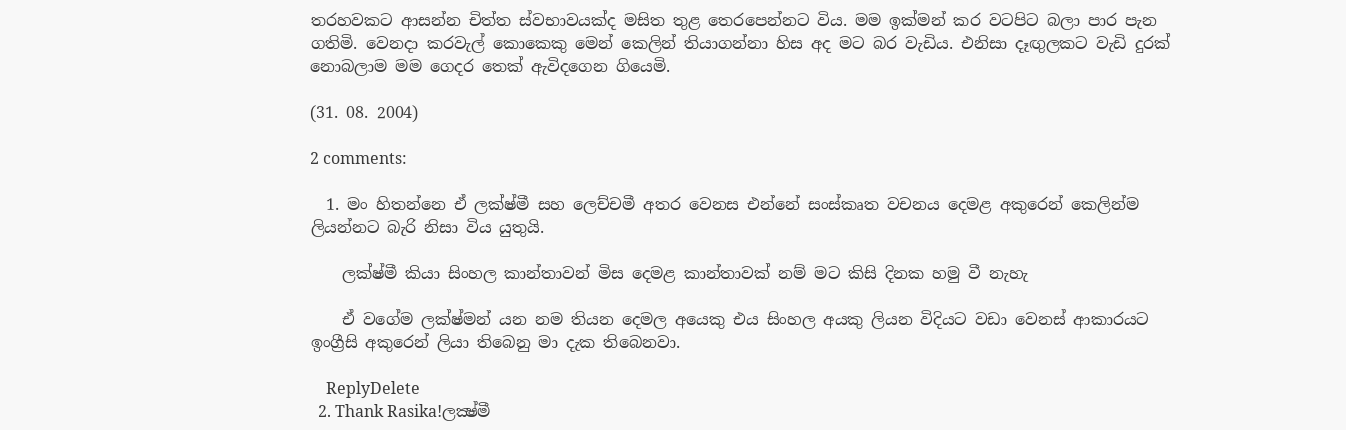තරහවකට ආසන්න චිත්ත ස්වභාවයක්ද මසිත තුළ තෙරපෙන්නට විය. මම ඉක්මන් කර වටපිට බලා පාර පැන ගතිමි. වෙනදා කරවැල් කොකෙකු මෙන් කෙලින් තියාගන්නා හිස අද මට බර වැඩිය. එනිසා දෑඟුලකට වැඩි දුරක් නොබලාම මම ගෙදර තෙක් ඇවිදගෙන ගියෙමි.

(31. 08. 2004)

2 comments:

  1. මං හිතන්නෙ ඒ ලක්ෂ්මී සහ ලෙච්චමී අතර වෙනස එන්නේ සංස්කෘත වචනය දෙමළ අකුරෙන් කෙලින්ම ලියන්නට බැරි නිසා විය යුතුයි.

    ලක්ෂ්මී කියා සිංහල කාන්තාවන් මිස දෙමළ කාන්තාවක් නම් මට කිසි දිනක හමු වී නැහැ

    ඒ වගේම ලක්ෂ්මන් යන නම තියන දෙමල අයෙකු එය සිංහල අයකු ලියන විදියට වඩා වෙනස් ආකාරයට ඉංග්‍රීසි අකුරෙන් ලියා තිබෙනු මා දැක තිබෙනවා.

    ReplyDelete
  2. Thank Rasika!ලක්‍ෂ්මී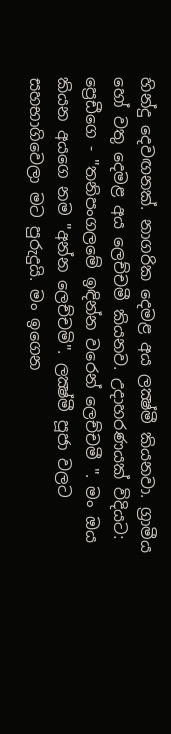හින්දු දෙවඟනක්. නාගරික දෙමළ අය ලක්‍ෂ්මී කියනවා. ග්‍රාමීය හෝ වතු දෙමළ අය ලෙච්චමී කියනව. උදාහරණයක් විදියට: ප්‍රෙඩීගෙ - "තනිපංගලමේ ඉඳින්න වරෙන් ලෙච්චමී ". මං ඔය කියන අයගෙ නම "අන්න ලෙච්චමි". ලක්‍ෂ්මී පූජා වලට සහභාගිවෙලා මට පුරුදුයි. මං ඉගෙන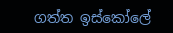ගත්ත ඉස්කෝලේ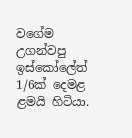වගේම උගන්වපු ඉස්කෝලේත් 1/6ක් දෙමළ ළමයි හිටියා.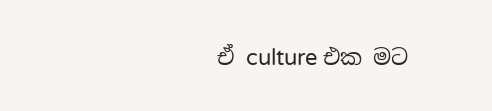ඒ culture එක මට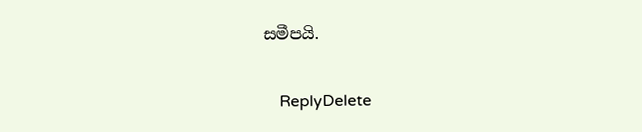සමීපයි.

    ReplyDelete